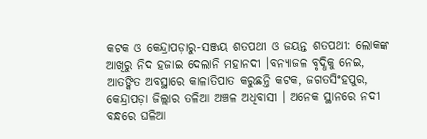କଟକ ଓ କେନ୍ଦ୍ରାପଡ଼ାରୁ-ସଞ୍ଜୟ ଶତପଥୀ ଓ ଜୟନ୍ତ ଶତପଥୀ: ଲୋକଙ୍କ ଆଖିରୁ ନିଦ ହଜାଇ ଦେଲାନି ମହାନଦୀ ।ବନ୍ୟାଜଳ ବୃଦ୍ଧିକୁ ନେଇ, ଆତଙ୍କିତ ଅବସ୍ଥାରେ କାଳାତିପାତ କରୁଛନ୍ତି କଟକ, ଜଗତସିଂହପୁର, କେନ୍ଦ୍ରାପଡ଼ା ଜିଲ୍ଲାର ତଳିଆ ଅଞ୍ଚଳ ଅଧିବାସୀ । ଅନେକ ସ୍ଥାନରେ ନଦୀ ବନ୍ଧରେ ଘଳିଆ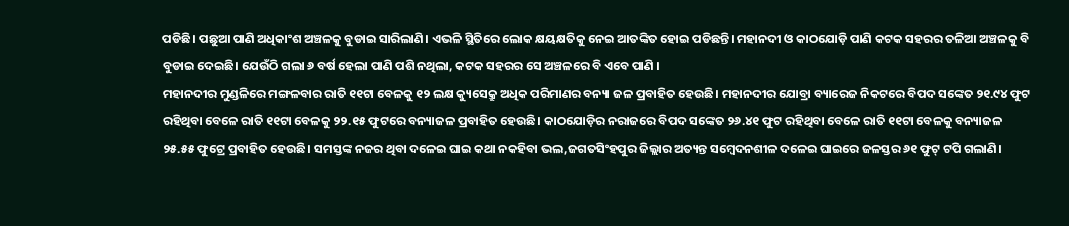ପଡିଛି। ପଛୁଆ ପାଣି ଅଧିକାଂଶ ଅଞ୍ଚଳକୁ ବୁଡାଇ ସାରିଲାଣି। ଏଭଳି ସ୍ଥିତିରେ ଲୋକ କ୍ଷୟକ୍ଷତିକୁ ନେଇ ଆତଙ୍କିତ ହୋଇ ପଡିଛନ୍ତି। ମହାନଦୀ ଓ କାଠଯୋଡ଼ି ପାଣି କଟକ ସହରର ତଳିଆ ଅଞ୍ଚଳକୁ ବି ବୁଡାଇ ଦେଇଛି। ଯେଉଁଠି ଗଲା ୬ ବର୍ଷ ହେଲା ପାଣି ପଶି ନଥିଲା, କଟକ ସହରର ସେ ଅଞ୍ଚଳରେ ବି ଏବେ ପାଣି ।
ମହାନଦୀର ମୁଣ୍ଡଳିରେ ମଙ୍ଗଳବାର ରାତି ୧୧ଟା ବେଳକୁ ୧୨ ଲକ୍ଷ କ୍ୟୁସେକ୍ରୁ ଅଧିକ ପରିମାଣର ବନ୍ୟା ଜଳ ପ୍ରବାହିତ ହେଉଛି। ମହାନଦୀର ଯୋବ୍ରା ବ୍ୟାରେଜ ନିକଟରେ ବିପଦ ସଙ୍କେତ ୨୧.୯୪ ଫୁଟ ରହିଥିବା ବେଳେ ରାତି ୧୧ଟା ବେଳକୁ ୨୨.୧୫ ଫୁଟରେ ବନ୍ୟାଜଳ ପ୍ରବାହିତ ହେଉଛି। କାଠଯୋଡ଼ିର ନରାଜରେ ବିପଦ ସଙ୍କେତ ୨୬.୪୧ ଫୁଟ ରହିଥିବା ବେଳେ ରାତି ୧୧ଟା ବେଳକୁ ବନ୍ୟାଜଳ ୨୫.୫୫ ଫୁଟ୍ରେ ପ୍ରବାହିତ ହେଉଛି। ସମସ୍ତଙ୍କ ନଜର ଥିବା ଦଳେଇ ଘାଇ କଥା ନକହିବା ଭଲ,ଜଗତସିଂହପୁର ଜିଲ୍ଲାର ଅତ୍ୟନ୍ତ ସମ୍ବେଦନଶୀଳ ଦଳେଇ ଘାଇରେ ଜଳସ୍ତର ୬୧ ଫୁଟ୍ ଟପି ଗଲାଣି।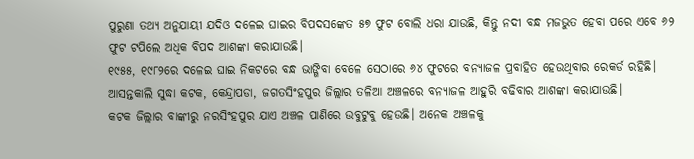ପୁରୁଣା ତଥ୍ୟ ଅନୁଯାୟୀ ଯଦିଓ ଦଳେଇ ଘାଇର ବିପଦସଙ୍କେତ ୫୭ ଫୁଟ ବୋଲି ଧରା ଯାଉଛି, କିନ୍ତୁ ନଦୀ ବନ୍ଧ ମଜଭୁତ ହେବା ପରେ ଏବେ ୬୨ ଫୁଟ ଟପିଲେ ଅଧିକ ବିପଦ ଆଶଙ୍କା କରାଯାଉଛି।
୧୯୫୫, ୧୯୮୨ରେ ଦଳେଇ ଘାଇ ନିକଟରେ ବନ୍ଧ ଭାଙ୍ଗିବା ବେଳେ ସେଠାରେ ୬୪ ଫୁଟରେ ବନ୍ୟାଜଳ ପ୍ରବାହିତ ହେଉଥିବାର ରେକର୍ଡ ରହିଛି। ଆସନ୍ତକାଲି ସୁଦ୍ଧା କଟକ, କେନ୍ଦ୍ରାପଡା, ଜଗତସିଂହପୁର ଜିଲ୍ଲାର ତଳିଆ ଅଞ୍ଚଳରେ ବନ୍ୟାଜଳ ଆହୁରି ବଢିବାର ଆଶଙ୍କା କରାଯାଉଛି।
କଟକ ଜିଲ୍ଲାର ବାଙ୍କୀରୁ ନରସିଂହପୁର ଯାଏ ଅଞ୍ଚଳ ପାଣିରେ ଉବୁଟୁବୁ ହେଉଛି। ଅନେକ ଅଞ୍ଚଳକୁ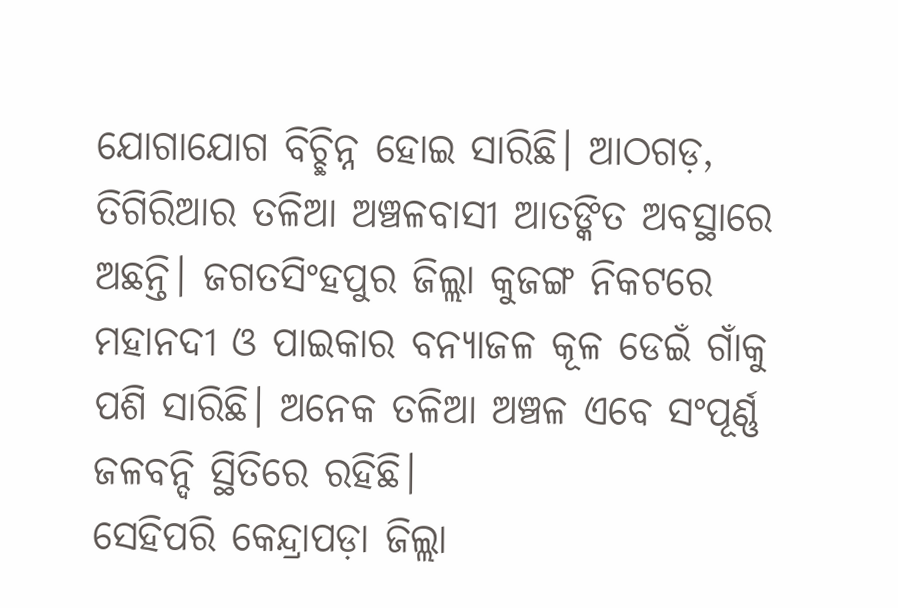ଯୋଗାଯୋଗ ବିଚ୍ଛିନ୍ନ ହୋଇ ସାରିଛି। ଆଠଗଡ଼, ତିଗିରିଆର ତଳିଆ ଅଞ୍ଚଳବାସୀ ଆତଙ୍କିତ ଅବସ୍ଥାରେ ଅଛନ୍ତି। ଜଗତସିଂହପୁର ଜିଲ୍ଲା କୁଜଙ୍ଗ ନିକଟରେ ମହାନଦୀ ଓ ପାଇକାର ବନ୍ୟାଜଳ କୂଳ ଡେଇଁ ଗାଁକୁ ପଶି ସାରିଛି। ଅନେକ ତଳିଆ ଅଞ୍ଚଳ ଏବେ ସଂପୂର୍ଣ୍ଣ ଜଳବନ୍ଦି ସ୍ଥିତିରେ ରହିଛି।
ସେହିପରି କେନ୍ଦ୍ରାପଡ଼ା ଜିଲ୍ଲା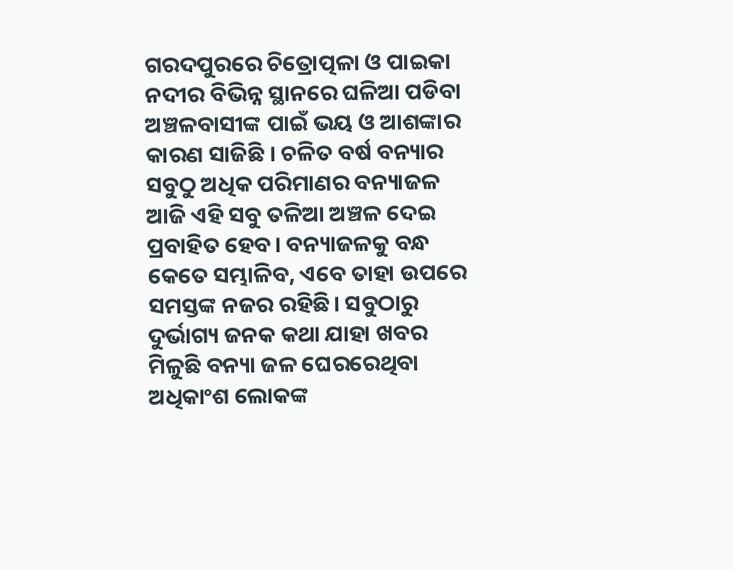ଗରଦପୁରରେ ଚିତ୍ରୋତ୍ପଳା ଓ ପାଇକା ନଦୀର ବିଭିନ୍ନ ସ୍ଥାନରେ ଘଳିଆ ପଡିବା ଅଞ୍ଚଳବାସୀଙ୍କ ପାଇଁ ଭୟ ଓ ଆଶଙ୍କାର କାରଣ ସାଜିଛି । ଚଳିତ ବର୍ଷ ବନ୍ୟାର ସବୁଠୁ ଅଧିକ ପରିମାଣର ବନ୍ୟାଜଳ ଆଜି ଏହି ସବୁ ତଳିଆ ଅଞ୍ଚଳ ଦେଇ ପ୍ରବାହିତ ହେବ। ବନ୍ୟାଜଳକୁ ବନ୍ଧ କେତେ ସମ୍ଭାଳିବ, ଏବେ ତାହା ଉପରେ ସମସ୍ତଙ୍କ ନଜର ରହିଛି। ସବୁଠାରୁ ଦୁର୍ଭାଗ୍ୟ ଜନକ କଥା ଯାହା ଖବର ମିଳୁଛି ବନ୍ୟା ଜଳ ଘେରରେଥିବା ଅଧିକାଂଶ ଲୋକଙ୍କ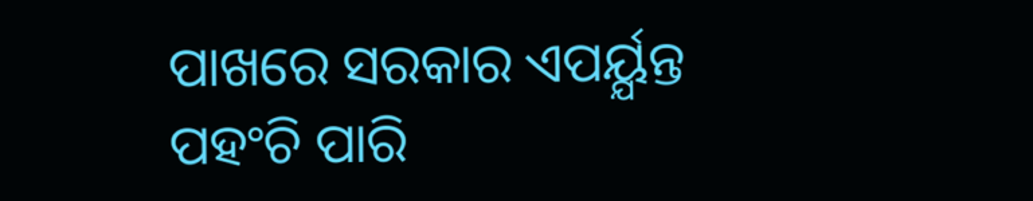ପାଖରେ ସରକାର ଏପର୍ୟ୍ଯନ୍ତ ପହଂଚି ପାରି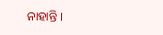ନାହାନ୍ତି ।